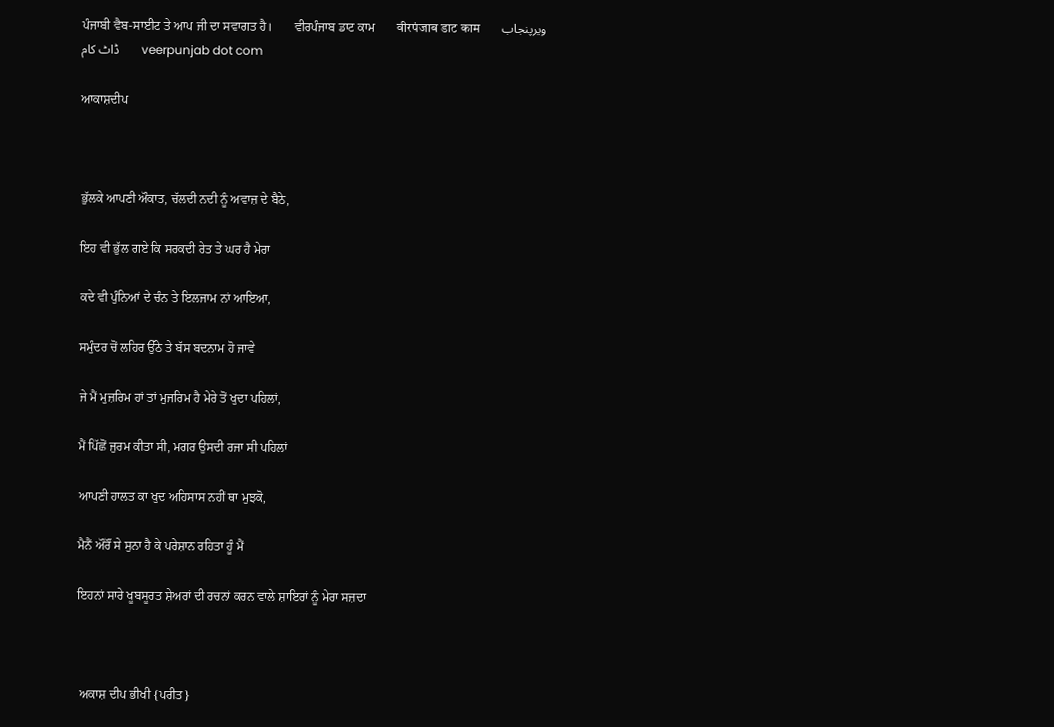ਪੰਜਾਬੀ ਵੈਬ-ਸਾਈਟ ਤੇ ਆਪ ਜੀ ਦਾ ਸਵਾਗਤ ਹੈ।       ਵੀਰਪੰਜਾਬ ਡਾਟ ਕਾਮ       वीरपंजाब डाट काम       ویرپنجاب ڈاٹ کام       veerpunjab dot com

ਆਕਾਸ਼ਦੀਪ



ਭੁੱਲਕੇ ਆਪਣੀ ਔਕਾਤ, ਚੱਲਦੀ ਨਦੀ ਨੂੰ ਅਵਾਜ਼ ਦੇ ਬੈਠੇ,

ਇਹ ਵੀ ਭੁੱਲ ਗਏ ਕਿ ਸਰਕਦੀ ਰੇਤ ਤੇ ਘਰ ਹੈ ਮੇਰਾ

ਕਦੇ ਵੀ ਪੁੰਨਿਆਂ ਦੇ ਚੰਨ ਤੇ ਇਲਜਾਮ ਨਾਂ ਆਇਆ,

ਸਮੁੰਦਰ ਚੋਂ ਲਹਿਰ ਉੱਠੇ ਤੇ ਬੱਸ ਬਦਨਾਮ ਹੋ ਜਾਵੇ

ਜੇ ਮੈਂ ਮੁਜ਼ਰਿਮ ਹਾਂ ਤਾਂ ਮੁਜਰਿਮ ਹੈ ਮੇਰੇ ਤੋਂ ਖੁਦਾ ਪਹਿਲਾਂ,

ਮੈਂ ਪਿੱਛੋਂ ਜੁਰਮ ਕੀਤਾ ਸੀ, ਮਗਰ ਉਸਦੀ ਰਜਾ ਸੀ ਪਹਿਲਾਂ

ਆਪਣੀ ਹਾਲਤ ਕਾ ਖੁਦ ਅਹਿਸਾਸ ਨਹੀਂ ਥਾ ਮੁਝਕੋ,

ਮੈਨੈਂ ਔਰੌਂ ਸੇ ਸੁਨਾ ਹੈ ਕੇ ਪਰੇਸ਼ਾਨ ਰਹਿਤਾ ਹੂੰ ਮੈਂ

ਇਹਨਾਂ ਸਾਰੇ ਖੂਬਸੂਰਤ ਸ਼ੇਅਰਾਂ ਦੀ ਰਚਨਾਂ ਕਰਨ ਵਾਲੇ ਸ਼ਾਇਰਾਂ ਨੂੰ ਮੇਰਾ ਸਜ਼ਦਾ



 ਅਕਾਸ਼ ਦੀਪ ਭੀਖੀ {ਪਰੀਤ}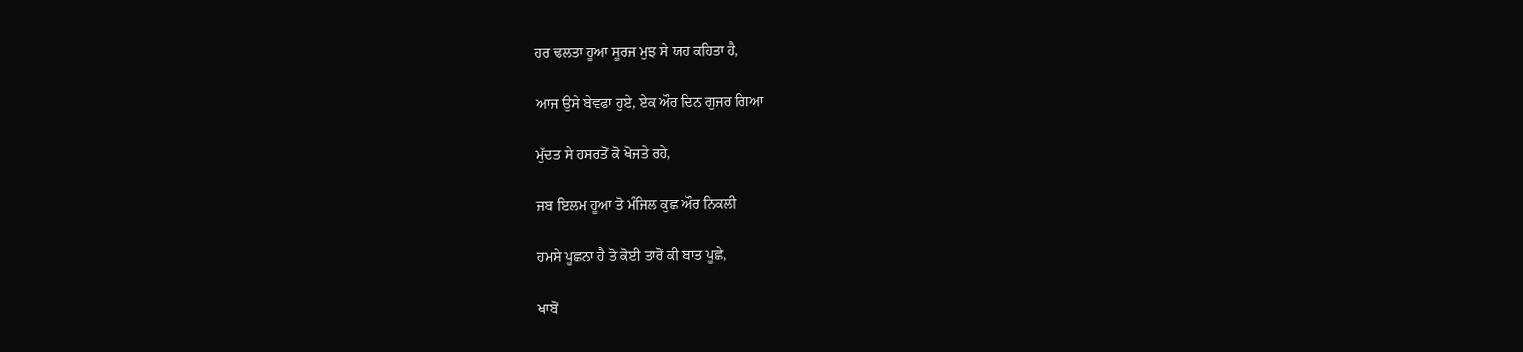ਹਰ ਢਲਤਾ ਹੂਆ ਸੂਰਜ ਮੁਝ ਸੇ ਯਹ ਕਹਿਤਾ ਹੈ,

ਆਜ ਉਸੇ ਬੇਵਫਾ ਹੁਏ, ਏਕ ਔਰ ਦਿਨ ਗੁਜਰ ਗਿਆ

ਮੁੱਦਤ ਸੇ ਹਸਰਤੋਂ ਕੋ ਖੋਜਤੇ ਰਹੇ,

ਜਬ ਇਲਮ ਹੂਆ ਤੋ ਮੰਜਿਲ ਕੁਛ ਔਰ ਨਿਕਲੀ

ਹਮਸੇ ਪੂਛਨਾ ਹੈ ਤੋ ਕੋਈ ਤਾਰੋਂ ਕੀ ਬਾਤ ਪੂਛੇ,

ਖਾਬੋਂ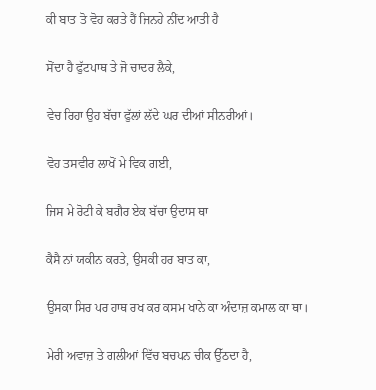ਕੀ ਬਾਤ ਤੋ ਵੋਹ ਕਰਤੇ ਹੈਂ ਜਿਨਹੇ ਨੀਂਦ ਆਤੀ ਹੈ

ਸੋਂਦਾ ਹੈ ਫੁੱਟਪਾਥ ਤੇ ਜੋ ਚਾਦਰ ਲੈਕੇ,

ਵੇਚ ਰਿਹਾ ਉਹ ਬੱਚਾ ਫੁੱਲਾਂ ਲੱਦੇ ਘਰ ਦੀਆਂ ਸੀਨਰੀਆਂ।

ਵੋਹ ਤਸਵੀਰ ਲਾਖੋਂ ਮੇ ਵਿਕ ਗਈ,

ਜਿਸ ਮੇ ਰੋਟੀ ਕੇ ਬਗੈਰ ਏਕ ਬੱਚਾ ਉਦਾਸ ਥਾ

ਕੈਸੈ ਨਾਂ ਯਕੀਨ ਕਰਤੇ, ਉਸਕੀ ਹਰ ਬਾਤ ਕਾ,

ਉਸਕਾ ਸਿਰ ਪਰ ਹਾਥ ਰਖ ਕਰ ਕਸਮ ਖਾਨੇ ਕਾ ਅੰਦਾਜ਼ ਕਮਾਲ ਕਾ ਥਾ।

ਮੇਰੀ ਅਵਾਜ਼ ਤੇ ਗਲੀਆਂ ਵਿੱਚ ਬਚਪਨ ਚੀਕ ਉੱਠਦਾ ਹੈ,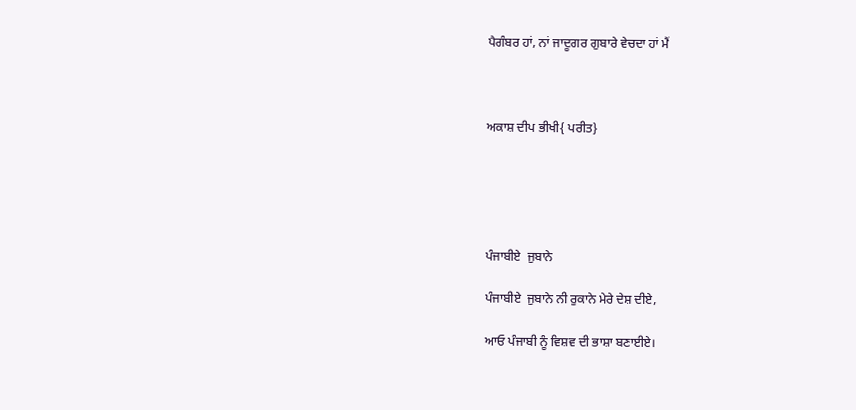ਪੈਗੰਬਰ ਹਾਂ, ਨਾਂ ਜਾਦੂਗਰ ਗੁਬਾਰੇ ਵੇਚਦਾ ਹਾਂ ਮੈਂ



ਅਕਾਸ਼ ਦੀਪ ਭੀਖੀ{ ਪਰੀਤ}





ਪੰਜਾਬੀਏ  ਜੁਬਾਨੇ

ਪੰਜਾਬੀਏ  ਜੁਬਾਨੇ ਨੀ ਰੁਕਾਨੇ ਮੇਰੇ ਦੇਸ਼ ਦੀਏ,

ਆਓ ਪੰਜਾਬੀ ਨੂੰ ਵਿਸ਼ਵ ਦੀ ਭਾਸ਼ਾ ਬਣਾਈਏ।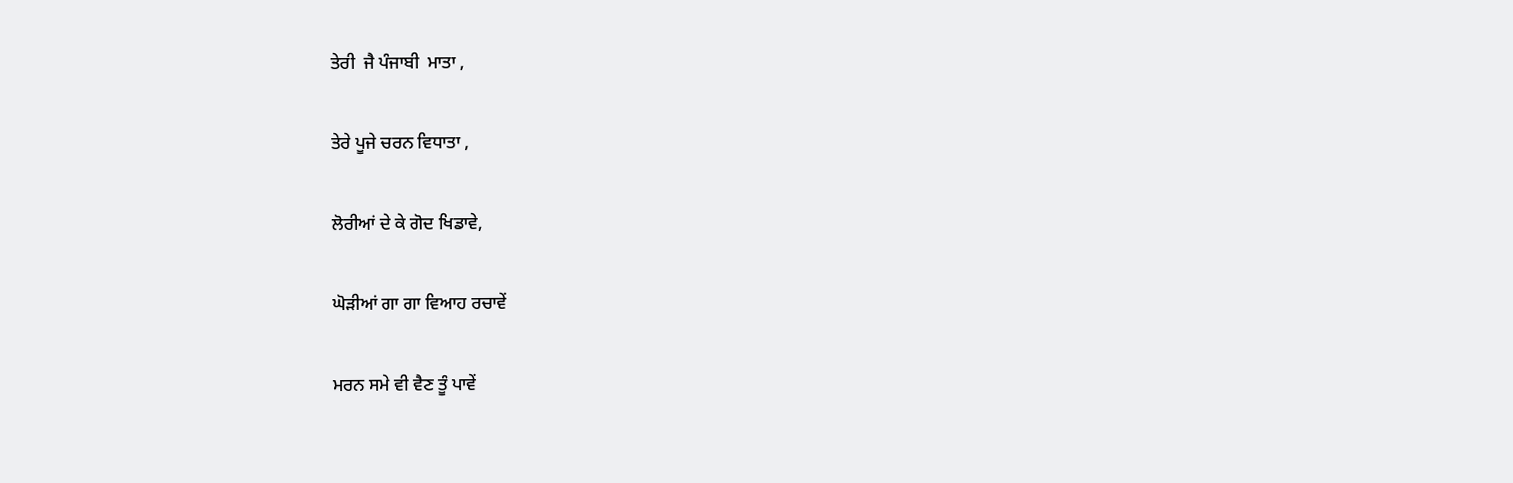ਤੇਰੀ  ਜੈ ਪੰਜਾਬੀ  ਮਾਤਾ ,

ਤੇਰੇ ਪੂਜੇ ਚਰਨ ਵਿਧਾਤਾ ,

ਲੋਰੀਆਂ ਦੇ ਕੇ ਗੋਦ ਖਿਡਾਵੇ,

ਘੋੜੀਆਂ ਗਾ ਗਾ ਵਿਆਹ ਰਚਾਵੇਂ

ਮਰਨ ਸਮੇ ਵੀ ਵੈਣ ਤੂੰ ਪਾਵੇਂ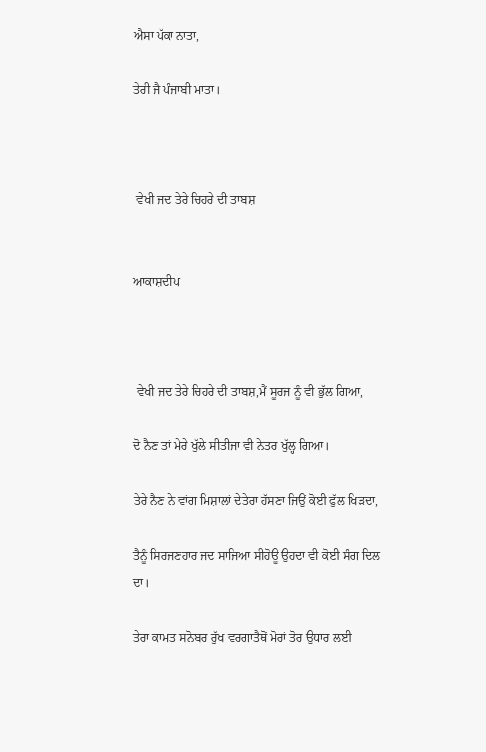ਐਸਾ ਪੱਕਾ ਨਾਤਾ,

ਤੇਰੀ ਜੈ ਪੰਜਾਬੀ ਮਾਤਾ।



 ਵੇਖੀ ਜਦ ਤੇਰੇ ਚਿਹਰੇ ਦੀ ਤਾਬਸ਼


ਆਕਾਸ਼ਦੀਪ



 ਵੇਖੀ ਜਦ ਤੇਰੇ ਚਿਹਰੇ ਦੀ ਤਾਬਸ਼,ਮੈਂ ਸੂਰਜ ਨੂੰ ਵੀ ਭੁੱਲ ਗਿਆ,

ਦੋ ਨੈਣ ਤਾਂ ਮੇਰੇ ਖੁੱਲੇ ਸੀਤੀਜਾ ਵੀ ਨੇਤਰ ਖੁੱਲ੍ਹ ਗਿਆ।

ਤੇਰੇ ਨੈਣ ਨੇ ਵਾਂਗ ਮਿਸ਼ਾਲਾਂ ਦੇਤੇਰਾ ਹੱਸਣਾ ਜਿਉਂ ਕੋਈ ਫੁੱਲ ਖਿੜਦਾ,

ਤੈਨੂੰ ਸਿਰਜਣਹਾਰ ਜਦ ਸਾਜਿਆ ਸੀਹੋਊ ਉਹਦਾ ਵੀ ਕੋਈ ਸੰਗ ਦਿਲ ਦਾ।

ਤੇਰਾ ਕਾਮਤ ਸਨੋਬਰ ਰੁੱਖ ਵਰਗਾਤੈਥੋਂ ਮੋਰਾਂ ਤੋਰ ਉਧਾਰ ਲਈ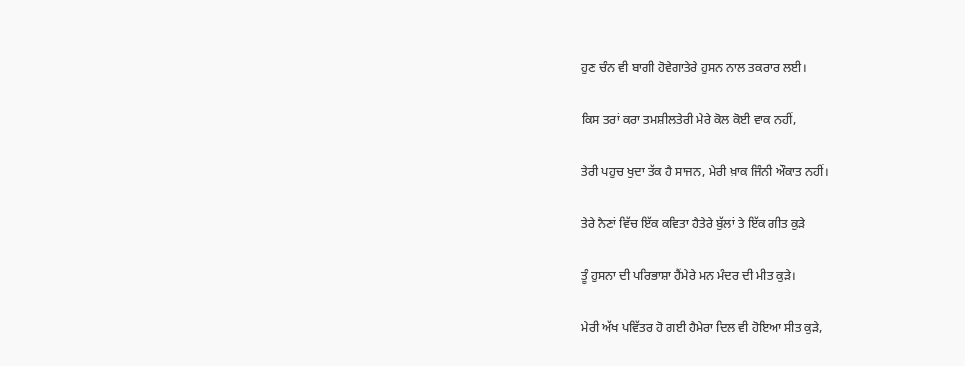ਹੁਣ ਚੰਨ ਵੀ ਬਾਗੀ ਹੋਵੇਗਾਤੇਰੇ ਹੁਸਨ ਨਾਲ ਤਕਰਾਰ ਲਈ।

ਕਿਸ ਤਰਾਂ ਕਰਾ ਤਮਸ਼ੀਲਤੇਰੀ ਮੇਰੇ ਕੋਲ ਕੋਈ ਵਾਕ ਨਹੀਂ,

ਤੇਰੀ ਪਹੁਚ ਖੁਦਾ ਤੱਕ ਹੈ ਸਾਜਨ, ਮੇਰੀ ਖ਼ਾਕ ਜਿੰਨੀ ਔਕਾਤ ਨਹੀਂ।

ਤੇਰੇ ਨੈਣਾਂ ਵਿੱਚ ਇੱਕ ਕਵਿਤਾ ਹੈਤੇਰੇ ਬੁੱਲਾਂ ਤੇ ਇੱਕ ਗੀਤ ਕੁੜੇ

ਤੂੰ ਹੁਸਨਾ ਦੀ ਪਰਿਭਾਸ਼ਾ ਹੈਂਮੇਰੇ ਮਨ ਮੰਦਰ ਦੀ ਮੀਤ ਕੁੜੇ।

ਮੇਰੀ ਅੱਖ ਪਵਿੱਤਰ ਹੋ ਗਈ ਹੈਮੇਰਾ ਦਿਲ ਵੀ ਹੋਇਆ ਸੀਤ ਕੁੜੇ,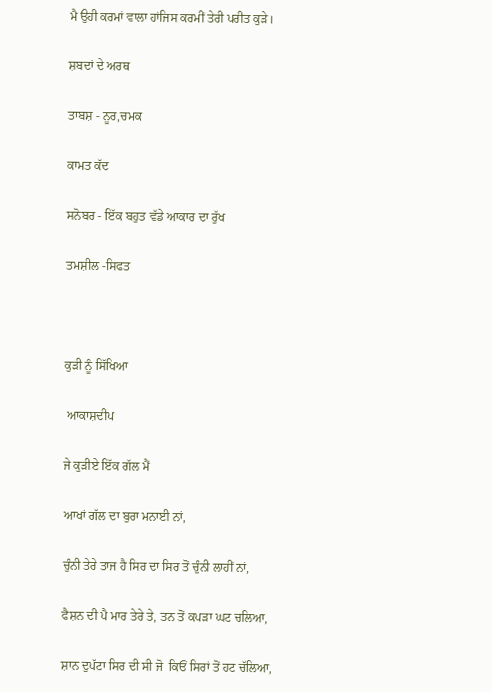ਮੈ ਉਹੀ ਕਰਮਾਂ ਵਾਲਾ ਹਾਂਜਿਸ ਕਰਮੀਂ ਤੇਰੀ ਪਰੀਤ ਕੁੜੇ।

ਸ਼ਬਦਾਂ ਦੇ ਅਰਥ

ਤਾਬਸ਼ - ਨੂਰ,ਚਮਕ

ਕਾਮਤ ਕੱਦ

ਸਨੋਬਰ - ਇੱਕ ਬਹੁਤ ਵੱਡੇ ਆਕਾਰ ਦਾ ਰੁੱਖ

ਤਮਸ਼ੀਲ -ਸਿਫਤ



ਕੁੜੀ ਨੂੰ ਸਿੱਖਿਆ

 ਆਕਾਸ਼ਦੀਪ

ਜੇ ਕੁੜੀਏ ਇੱਕ ਗੱਲ ਮੈਂ

ਆਖਾਂ ਗੱਲ ਦਾ ਬੁਰਾ ਮਨਾਈ ਨਾਂ,

ਚੁੰਨੀ ਤੇਰੇ ਤਾਜ ਹੈ ਸਿਰ ਦਾ ਸਿਰ ਤੋਂ ਚੁੰਨੀ ਲਾਹੀਂ ਨਾਂ,

ਫੈਸ਼ਨ ਦੀ ਪੈ ਮਾਰ ਤੇਰੇ ਤੇ, ਤਨ ਤੋਂ ਕਪੜਾ ਘਟ ਚਲਿਆ,

ਸ਼ਾਨ ਦੁਪੱਟਾ ਸਿਰ ਦੀ ਸੀ ਜੋ  ਕਿਓਂ ਸਿਰਾਂ ਤੋਂ ਹਟ ਚੱਲਿਆ,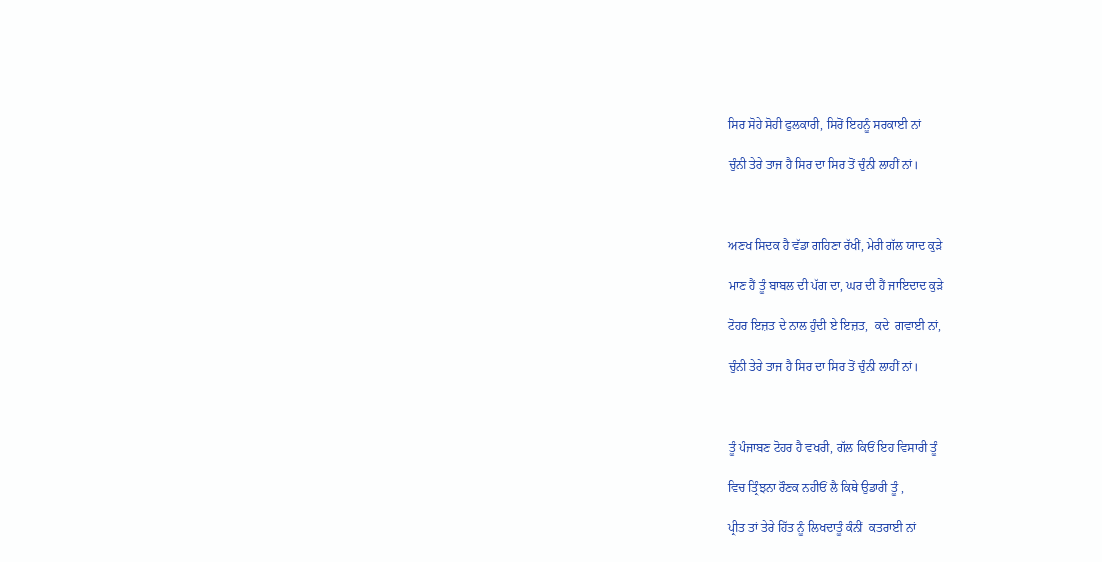ਸਿਰ ਸੋਹੇ ਸੋਹੀ ਫੁਲਕਾਰੀ, ਸਿਰੋਂ ਇਹਨੂੰ ਸਰਕਾਈ ਨਾਂ

ਚੁੰਨੀ ਤੇਰੇ ਤਾਜ ਹੈ ਸਿਰ ਦਾ ਸਿਰ ਤੋਂ ਚੁੰਨੀ ਲਾਹੀਂ ਨਾਂ।



ਅਣਖ ਸਿਦਕ ਹੈ ਵੱਡਾ ਗਹਿਣਾ ਰੱਖੀਂ, ਮੇਰੀ ਗੱਲ ਯਾਦ ਕੁੜੇ

ਮਾਣ ਹੈਂ ਤੂੰ ਬਾਬਲ ਦੀ ਪੱਗ ਦਾ, ਘਰ ਦੀ ਹੈਂ ਜਾਇਦਾਦ ਕੁੜੇ

ਟੋਹਰ ਇਜ਼ਤ ਦੇ ਨਾਲ ਹੁੰਦੀ ਏ ਇਜ਼ਤ,  ਕਦੇ  ਗਵਾਈ ਨਾਂ,

ਚੁੰਨੀ ਤੇਰੇ ਤਾਜ ਹੈ ਸਿਰ ਦਾ ਸਿਰ ਤੋਂ ਚੁੰਨੀ ਲਾਹੀਂ ਨਾਂ।



ਤੂੰ ਪੰਜਾਬਣ ਟੋਹਰ ਹੈ ਵਖਰੀ, ਗੱਲ ਕਿਓਂ ਇਹ ਵਿਸਾਰੀ ਤੂੰ

ਵਿਚ ਤ੍ਰਿੰਝਨਾ ਰੌਣਕ ਨਹੀਓਂ ਲੈ ਕਿਥੇ ਉਡਾਰੀ ਤੂੰ ,

ਪ੍ਰੀਤ ਤਾਂ ਤੇਰੇ ਹਿੱਤ ਨੂੰ ਲਿਖਦਾਤੂੰ ਕੰਨੀਂ  ਕਤਰਾਈ ਨਾਂ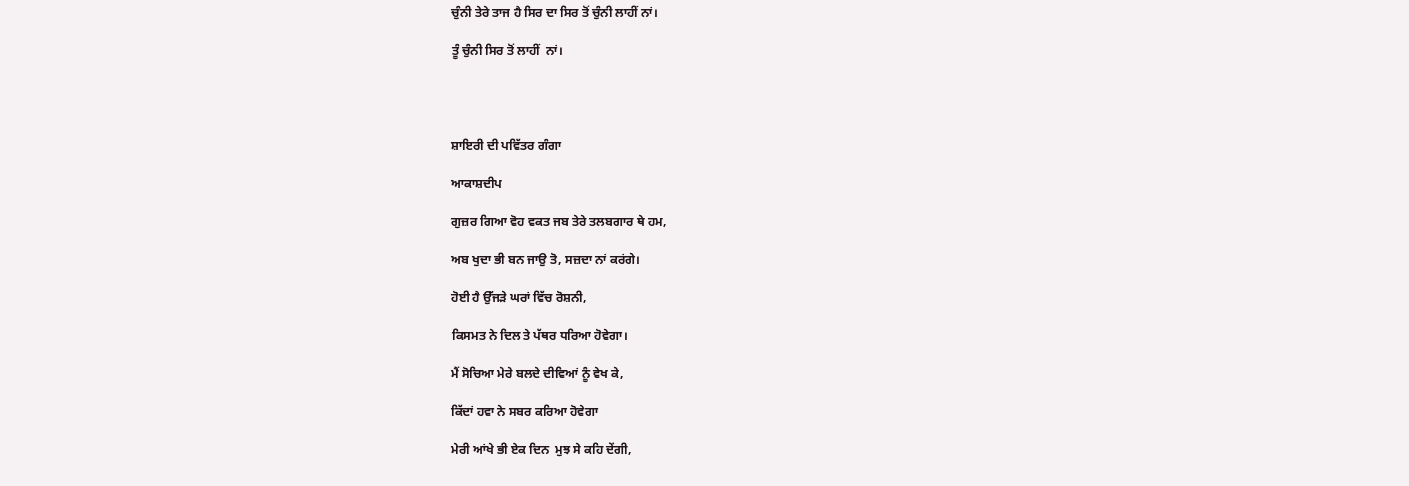ਚੁੰਨੀ ਤੇਰੇ ਤਾਜ ਹੈ ਸਿਰ ਦਾ ਸਿਰ ਤੋਂ ਚੁੰਨੀ ਲਾਹੀਂ ਨਾਂ।

ਤੂੰ ਚੁੰਨੀ ਸਿਰ ਤੋਂ ਲਾਹੀਂ  ਨਾਂ।




ਸ਼ਾਇਰੀ ਦੀ ਪਵਿੱਤਰ ਗੰਗਾ

ਆਕਾਸ਼ਦੀਪ

ਗੁਜ਼ਰ ਗਿਆ ਵੋਹ ਵਕਤ ਜਬ ਤੇਰੇ ਤਲਬਗਾਰ ਥੇ ਹਮ,

ਅਬ ਖੁਦਾ ਭੀ ਬਨ ਜਾਉ ਤੋ, ਸਜ਼ਦਾ ਨਾਂ ਕਰਂਗੇ।

ਹੋਈ ਹੈ ਉੱਜੜੇ ਘਰਾਂ ਵਿੱਚ ਰੋਸ਼ਨੀ,

ਕਿਸਮਤ ਨੇ ਦਿਲ ਤੇ ਪੱਥਰ ਧਰਿਆ ਹੋਵੇਗਾ।

ਮੈਂ ਸੋਚਿਆ ਮੇਰੇ ਬਲਦੇ ਦੀਵਿਆਂ ਨੂੰ ਵੇਖ ਕੇ,

ਕਿੱਦਾਂ ਹਵਾ ਨੇ ਸਬਰ ਕਰਿਆ ਹੋਵੇਗਾ

ਮੇਰੀ ਆਂਖੇ ਭੀ ਏਕ ਦਿਨ  ਮੁਝ ਸੇ ਕਹਿ ਦੇਂਗੀ,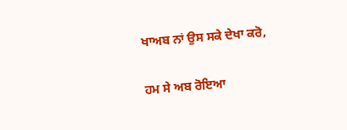ਖਾਅਬ ਨਾਂ ਉਸ ਸਕੇ ਦੇਖਾ ਕਰੋ,

ਹਮ ਸੇ ਅਬ ਰੋਇਆ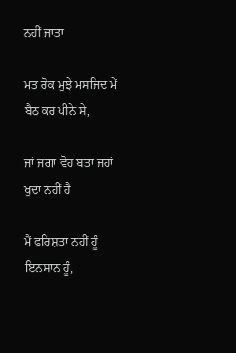ਨਹੀਂ ਜਾਤਾ

ਮਤ ਰੋਕ ਮੁਝੇ ਮਸਜਿਦ ਮੇਂ ਬੈਠ ਕਰ ਪੀਨੇ ਸੇ,

ਜਾਂ ਜਗਾ ਵੋਹ ਬਤਾ ਜਹਾਂ ਖੁਦਾ ਨਹੀਂ ਹੈ

ਮੈਂ ਫਰਿਸ਼ਤਾ ਨਹੀਂ ਹੂੰ ਇਨਸਾਨ ਹੂੰ,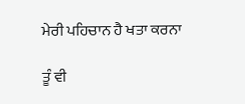ਮੇਰੀ ਪਹਿਚਾਨ ਹੈ ਖਤਾ ਕਰਨਾ

ਤੂੰ ਵੀ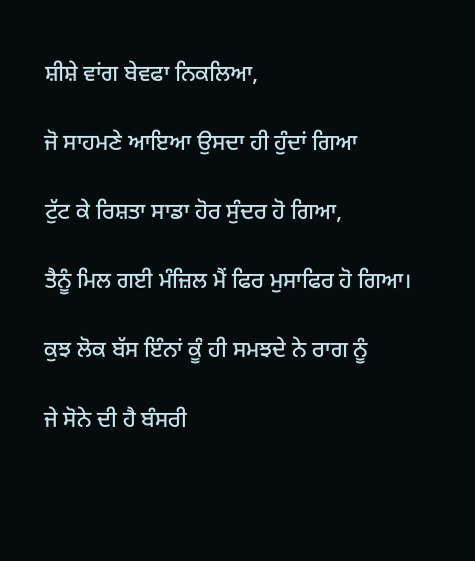ਸ਼ੀਸ਼ੇ ਵਾਂਗ ਬੇਵਫਾ ਨਿਕਲਿਆ,

ਜੋ ਸਾਹਮਣੇ ਆਇਆ ਉਸਦਾ ਹੀ ਹੁੰਦਾਂ ਗਿਆ

ਟੁੱਟ ਕੇ ਰਿਸ਼ਤਾ ਸਾਡਾ ਹੋਰ ਸੁੰਦਰ ਹੋ ਗਿਆ,

ਤੈਨੂੰ ਮਿਲ ਗਈ ਮੰਜ਼ਿਲ ਮੈਂ ਫਿਰ ਮੁਸਾਫਿਰ ਹੋ ਗਿਆ।

ਕੁਝ ਲੋਕ ਬੱਸ ਇੰਨਾਂ ਕੂੰ ਹੀ ਸਮਝਦੇ ਨੇ ਰਾਗ ਨੂੰ

ਜੇ ਸੋਨੇ ਦੀ ਹੈ ਬੰਸਰੀ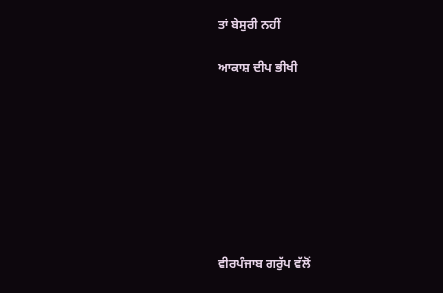ਤਾਂ ਬੇਸੁਰੀ ਨਹੀਂ

ਆਕਾਸ਼ ਦੀਪ ਭੀਖੀ








ਵੀਰਪੰਜਾਬ ਗਰੁੱਪ ਵੱਲੋਂ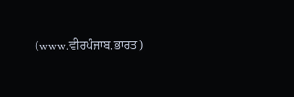(www.ਵੀਰਪੰਜਾਬ.ਭਾਰਤ)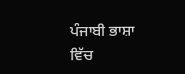ਪੰਜਾਬੀ ਭਾਸ਼ਾ ਵਿੱਚ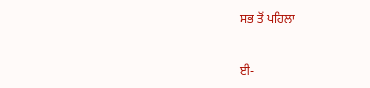ਸਭ ਤੋਂ ਪਹਿਲਾ


ਈ-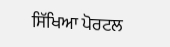ਸਿੱਖਿਆ ਪੋਰਟਲ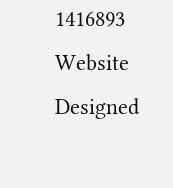1416893
Website Designed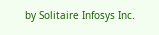by Solitaire Infosys Inc.